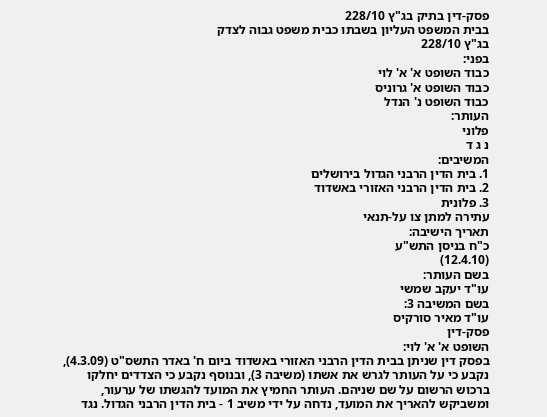פסק-דין בתיק בג"ץ 228/10
בבית המשפט העליון בשבתו כבית משפט גבוה לצדק
בג"ץ 228/10
בפני:
כבוד השופט א' א' לוי
כבוד השופט א' גרוניס
כבוד השופט נ' הנדל
העותר:
פלוני
נ ג ד
המשיבים:
1. בית הדין הרבני הגדול בירושלים
2. בית הדין הרבני האזורי באשדוד
3. פלונית
עתירה למתן צו על-תנאי
תאריך הישיבה:
כ"ח בניסן התש"ע
(12.4.10)
בשם העותר:
עו"ד יעקב שמשי
בשם המשיבה 3:
עו"ד מאיר סורקיס
פסק-דין
השופט א' א' לוי:
בפסק דין שניתן בבית הדין הרבני האזורי באשדוד ביום ח' באדר התשס"ט (4.3.09), נקבע כי על העותר לגרש את אשתו (משיבה 3), ובנוסף נקבע כי הצדדים יחלקו ברכוש הרשום על שם שניהם. העותר החמיץ את המועד להגשתו של ערעור, ומשביקש להאריך את המועד, נדחה על ידי משיב 1 - בית הדין הרבני הגדול. נגד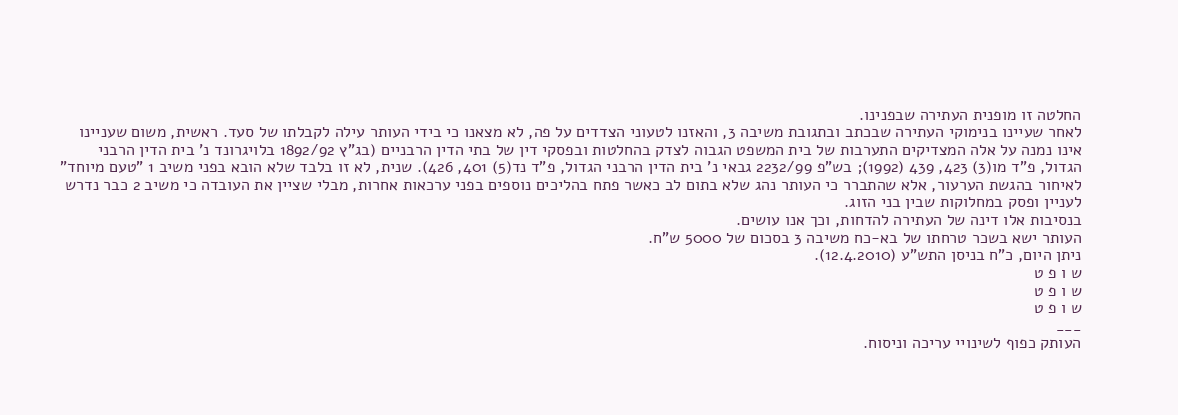החלטה זו מופנית העתירה שבפנינו.
לאחר שעיינו בנימוקי העתירה שבכתב ובתגובת משיבה 3, והאזנו לטעוני הצדדים על פה, לא מצאנו כי בידי העותר עילה לקבלתו של סעד. ראשית, משום שעניינו אינו נמנה על אלה המצדיקים התערבות של בית המשפט הגבוה לצדק בהחלטות ובפסקי דין של בתי הדין הרבניים (בג"ץ 1892/92 בלויגרונד נ' בית הדין הרבני הגדול, פ"ד מו(3) 423, 439 (1992); בש"פ 2232/99 גבאי נ' בית הדין הרבני הגדול, פ"ד נד(5) 401, 426). שנית, לא זו בלבד שלא הובא בפני משיב 1 "טעם מיוחד" לאיחור בהגשת הערעור, אלא שהתברר כי העותר נהג שלא בתום לב כאשר פתח בהליכים נוספים בפני ערכאות אחרות, מבלי שציין את העובדה כי משיב 2 כבר נדרש לעניין ופסק במחלוקות שבין בני הזוג.
בנסיבות אלו דינה של העתירה להדחות, וכך אנו עושים.
העותר ישא בשכר טרחתו של בא-כח משיבה 3 בסכום של 5000 ש"ח.
ניתן היום, כ"ח בניסן התש"ע (12.4.2010).
ש ו פ ט
ש ו פ ט
ש ו פ ט
___
העותק כפוף לשינויי עריכה וניסוח.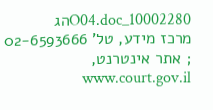10002280_O04.docהג
מרכז מידע, טל' 02-6593666 ; אתר אינטרנט, www.court.gov.il